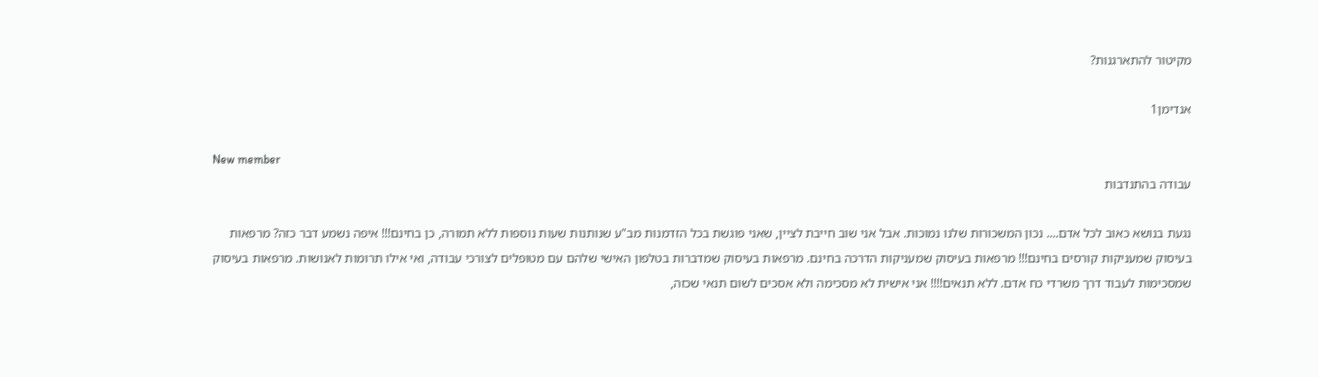מקיטור להתארגנות?

אנדימן1

New member
עבודה בהתנדבות

נגעת בנושא כאוב לכל אדם.... נכון המשכורות שלנו נמוכות. אבל אני שוב חייבת לציין, שאני פוגשת בכל הזדמנות מב"ע שנותנות שעות נוספות ללא תמורה, כן בחינם!!! איפה נשמע דבר כזה? מרפאות בעיסוק שמעניקות קורסים בחינם!!! מרפאות בעיסוק שמעניקות הדרכה בחינם. מרפאות בעיסוק שמדברות בטלפון האישי שלהם עם מטופלים לצורכי עבודה, ואי אילו תרומות לאנושות. מרפאות בעיסוק שמסכימות לעבוד דרך משרדי כח אדם. ללא תנאים!!!! אני אישית לא מסכימה ולא אסכים לשום תנאי שכזה,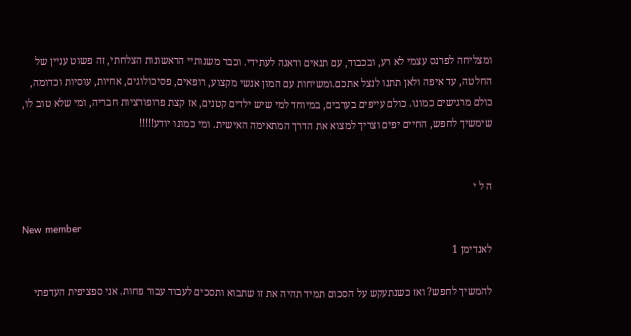ומצליחה לפרנס עצמי לא רע, ובכבוד, עם תנאים ודאגה לעתידי. וכבר משנותיי הראשונות הצלחתי, זה פשוט עניין של החלטה, עד איפה ולאן תתנו לנצל אתכם.ומשיחות עם המון אנשי מקצוע, רופאים, פסיכולוגים, אחיות, עוסיות וכדומה, כולם מרגישים כמונו. כולם עייפים בערבים, במיוחד למי שיש ילדים קטנים, אז קצת פרופורציות חבריה, ומי שלא טוב לו, שימשיך לחפש, החיים יפים וצריך למצוא את הדרך המתאימה האישית. ומי כמונו יודע!!!!!


ה ל י

New member
לאנדימן 1

להמשיך לחפש? ואז כשנתעקש על הסכום תמיד תהיה את זו שתבוא ותסכים לעבוד עבור פחות. אני ספציפית העדפתי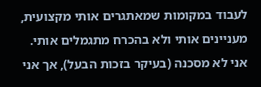לעבוד במקומות שמאתגרים אותי מקצועית, מעניינים אותי ולא בהכרח מתגמלים אותי. אני לא מסכנה (בעיקר בזכות הבעל), אך אני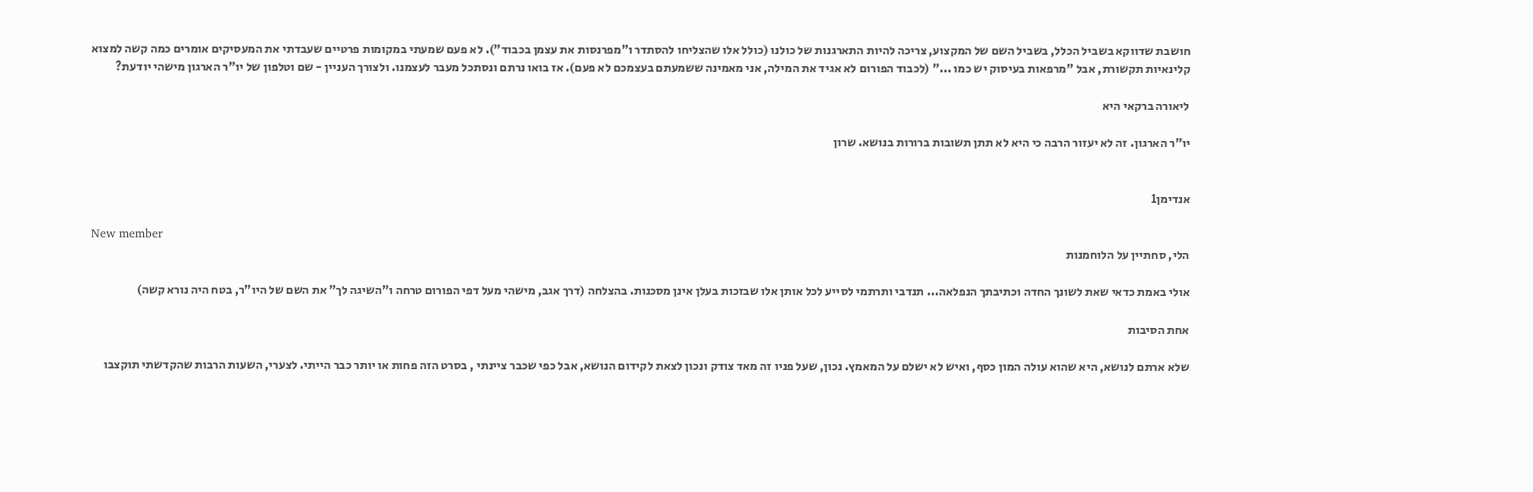חושבת שדווקא בשביל הכלל, בשביל השם של המקצוע, צריכה להיות התארגנות של כולנו (כולל אלו שהצליחו להסתדר ו"מפרנסות את עצמן בכבוד"). לא פעם שמעתי במקומות פרטיים שעבדתי את המעסיקים אומרים כמה קשה למצוא קלינאיות תקשורת, אבל "מרפאות בעיסוק יש כמו ..." (לכבוד הפורום לא אגיד את המילה, אני מאמינה ששמעתם בעצמכם לא פעם). אז בואו נרתם ונסתכל מעבר לעצמנו. ולצורך העניין - שם וטלפון של יו"ר הארגון מישהי יודעת?

ליאורה ברקאי היא

יו"ר הארגון. זה לא יעזור הרבה כי היא לא תתן תשובות ברורות בנושא. שרון


אנדימן1

New member
הלי, סחתיין על הלוחמנות

אולי באמת כדאי שאת לשונך החדה וכתיבתך הנפלאה... תנדבי ותרתמי לסייע לכל אותן אלו שבזכות בעלן אינן מסכנות. בהצלחה (דרך אגב, מישהי מעל דפי הפורום טרחה ו"השיגה לך" את השם של היו"ר, בטח היה נורא קשה)

אחת הסיבות

שלא ארתם לנושא, היא שהוא עולה המון כסף, ואיש לא ישלם על המאמץ. נכון, שעל פניו זה מאד צודק ונכון לצאת לקידום הנושא, אבל כפי שכבר ציינתי , בסרט הזה פחות או יותר כבר הייתי. לצערי, השעות הרבות שהקדשתי תוקצבו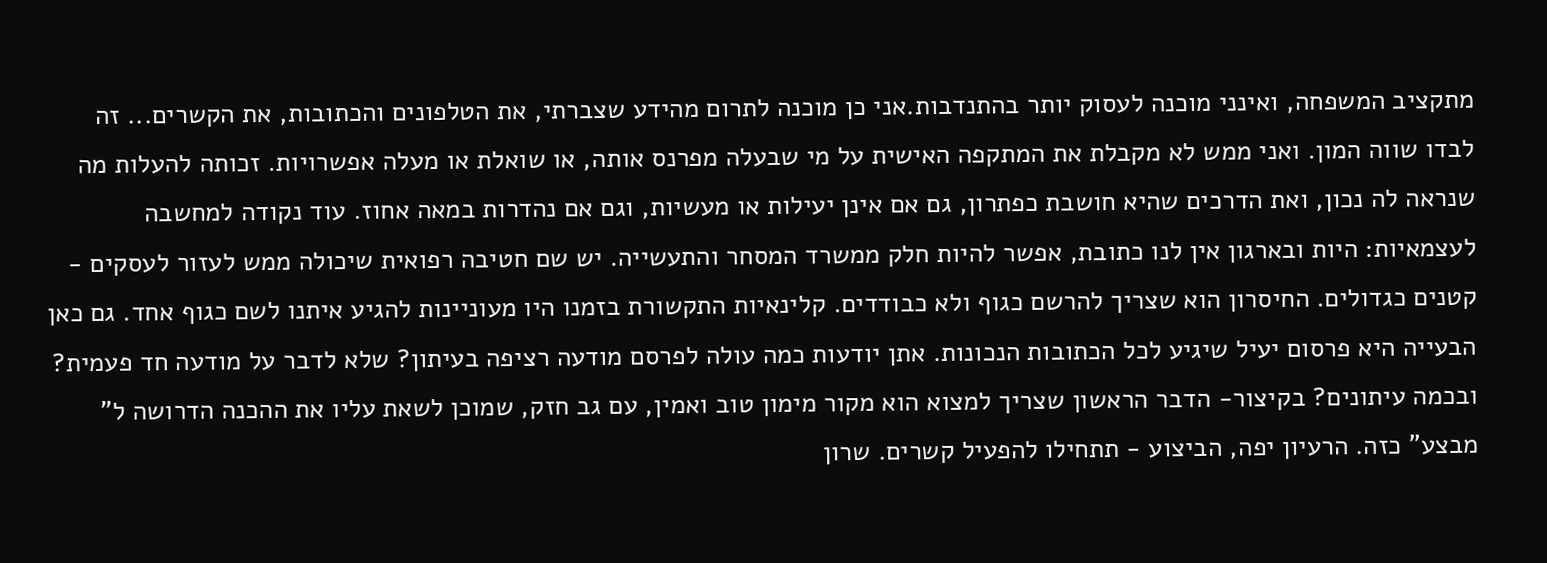מתקציב המשפחה, ואינני מוכנה לעסוק יותר בהתנדבות.אני כן מוכנה לתרום מהידע שצברתי, את הטלפונים והכתובות, את הקשרים... זה לבדו שווה המון. ואני ממש לא מקבלת את המתקפה האישית על מי שבעלה מפרנס אותה, או שואלת או מעלה אפשרויות. זכותה להעלות מה שנראה לה נכון, ואת הדרכים שהיא חושבת כפתרון, גם אם אינן יעילות או מעשיות, וגם אם נהדרות במאה אחוז. עוד נקודה למחשבה לעצמאיות: היות ובארגון אין לנו כתובת, אפשר להיות חלק ממשרד המסחר והתעשייה. יש שם חטיבה רפואית שיכולה ממש לעזור לעסקים - קטנים כגדולים. החיסרון הוא שצריך להרשם כגוף ולא כבודדים. קלינאיות התקשורת בזמנו היו מעוניינות להגיע איתנו לשם כגוף אחד. גם כאן הבעייה היא פרסום יעיל שיגיע לכל הכתובות הנכונות. אתן יודעות כמה עולה לפרסם מודעה רציפה בעיתון? שלא לדבר על מודעה חד פעמית? ובכמה עיתונים? בקיצור- הדבר הראשון שצריך למצוא הוא מקור מימון טוב ואמין, עם גב חזק, שמוכן לשאת עליו את ההכנה הדרושה ל" מבצע" כזה. הרעיון יפה, הביצוע - תתחילו להפעיל קשרים. שרון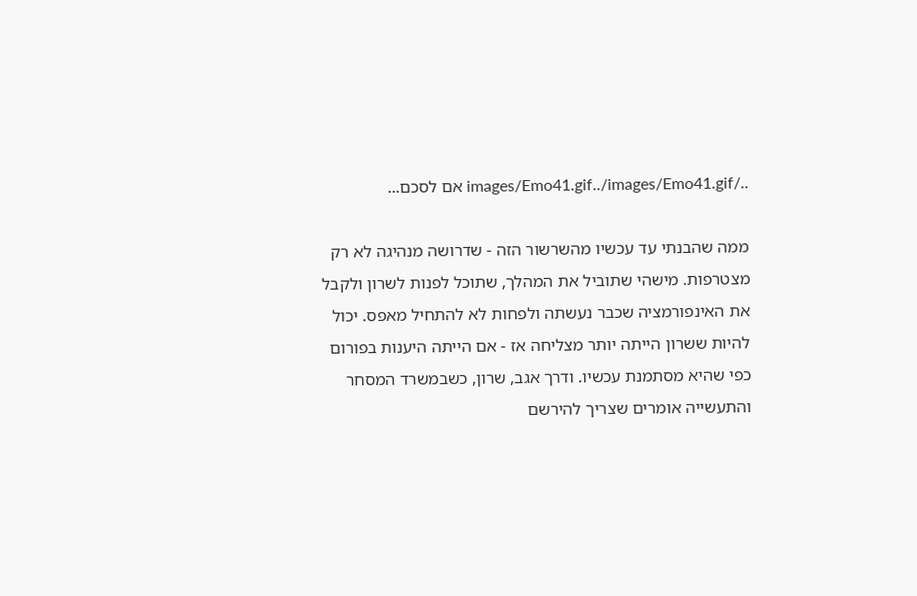../images/Emo41.gif../images/Emo41.gif אם לסכם...

ממה שהבנתי עד עכשיו מהשרשור הזה - שדרושה מנהיגה לא רק מצטרפות. מישהי שתוביל את המהלך, שתוכל לפנות לשרון ולקבל את האינפורמציה שכבר נעשתה ולפחות לא להתחיל מאפס. יכול להיות ששרון הייתה יותר מצליחה אז - אם הייתה היענות בפורום כפי שהיא מסתמנת עכשיו. ודרך אגב, שרון, כשבמשרד המסחר והתעשייה אומרים שצריך להירשם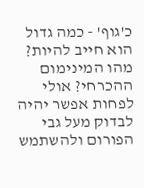כ'גוף' - כמה גדול הוא חייב להיות? מהו המינימום ההכרחי? אולי לפחות אפשר יהיה לבדוק מעל גבי הפורום ולהשתמש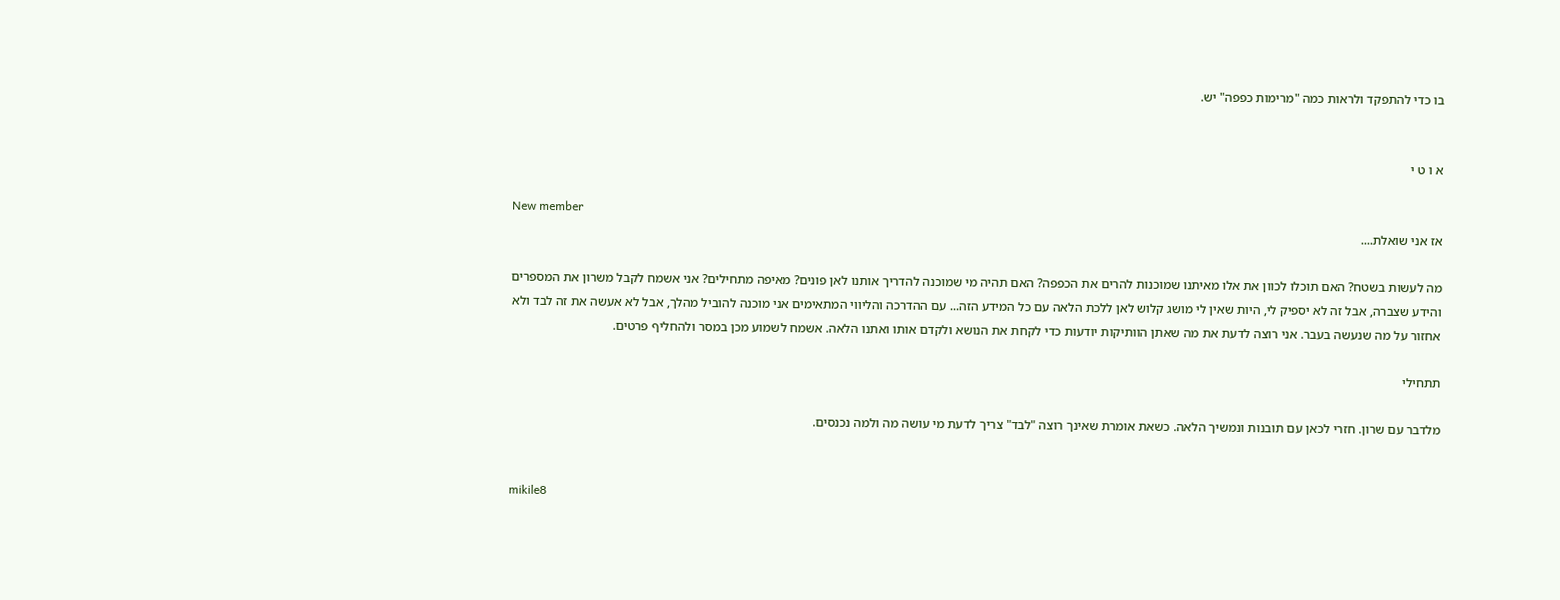בו כדי להתפקד ולראות כמה "מרימות כפפה" יש.


א ו ט י

New member
אז אני שואלת....

מה לעשות בשטח? האם תוכלו לכוון את אלו מאיתנו שמוכנות להרים את הכפפה? האם תהיה מי שמוכנה להדריך אותנו לאן פונים? מאיפה מתחילים? אני אשמח לקבל משרון את המספרים והידע שצברה, אבל זה לא יספיק לי, היות שאין לי מושג קלוש לאן ללכת הלאה עם כל המידע הזה... עם ההדרכה והליווי המתאימים אני מוכנה להוביל מהלך, אבל לא אעשה את זה לבד ולא אחזור על מה שנעשה בעבר. אני רוצה לדעת את מה שאתן הוותיקות יודעות כדי לקחת את הנושא ולקדם אותו ואתנו הלאה. אשמח לשמוע מכן במסר ולהחליף פרטים.

תתחילי

מלדבר עם שרון. חזרי לכאן עם תובנות ונמשיך הלאה. כשאת אומרת שאינך רוצה "לבד" צריך לדעת מי עושה מה ולמה נכנסים.


mikile8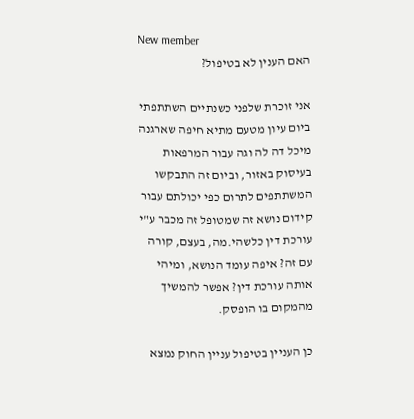New member
האם הענין לא בטיפול?

אני זוכרת שלפני כשנתיים השתתפתי ביום עיון מטעם מתיא חיפה שארגנה מיכל דה לה וגה עבור המרפאות בעיסוק באזור, וביום זה התבקשו המשתתפים לתרום כפי יכולתם עבור קידום נושא זה שמטופל זה מכבר ע"י עורכת דין כלשהי.מה, בעצם, קורה עם זה? איפה עומד הנושא, ומיהי אותה עורכת דין? אפשר להמשיך מהמקום בו הופסק.

כן העניין בטיפול עניין החוק נמצא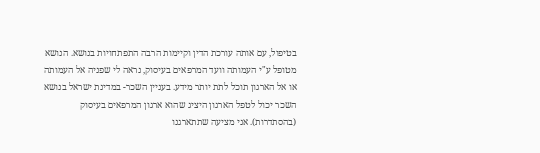בטיפול, עם אותה עורכת הדין וקיימות הרבה התפתחויות בנושא. הנושא מטופל ע"י העמותה וועד המרפאים בעיסוק, נראה לי שפניה אל העמותה או אל הארגון תוכל לתת יותר מידע. בעניין השכר- במדינת ישראל בנושא השכר יכול לטפל הארגון היציג שהוא ארגון המרפאים בעיסוק (בהסתדרות). אני מציעה שתתארגנו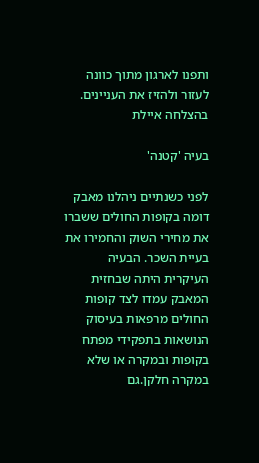ותפנו לארגון מתוך כוונה לעזור ולהזיז את העניינים. בהצלחה איילת

בעיה 'קטנה'

לפני כשנתיים ניהלנו מאבק דומה בקופות החולים ששברו את מחירי השוק והחמירו את בעיית השכר. הבעיה העיקרית היתה שבחזית המאבק עמדו לצד קופות החולים מרפאות בעיסוק הנושאות בתפקידי מפתח בקופות ובמקרה או שלא במקרה חלקן.גם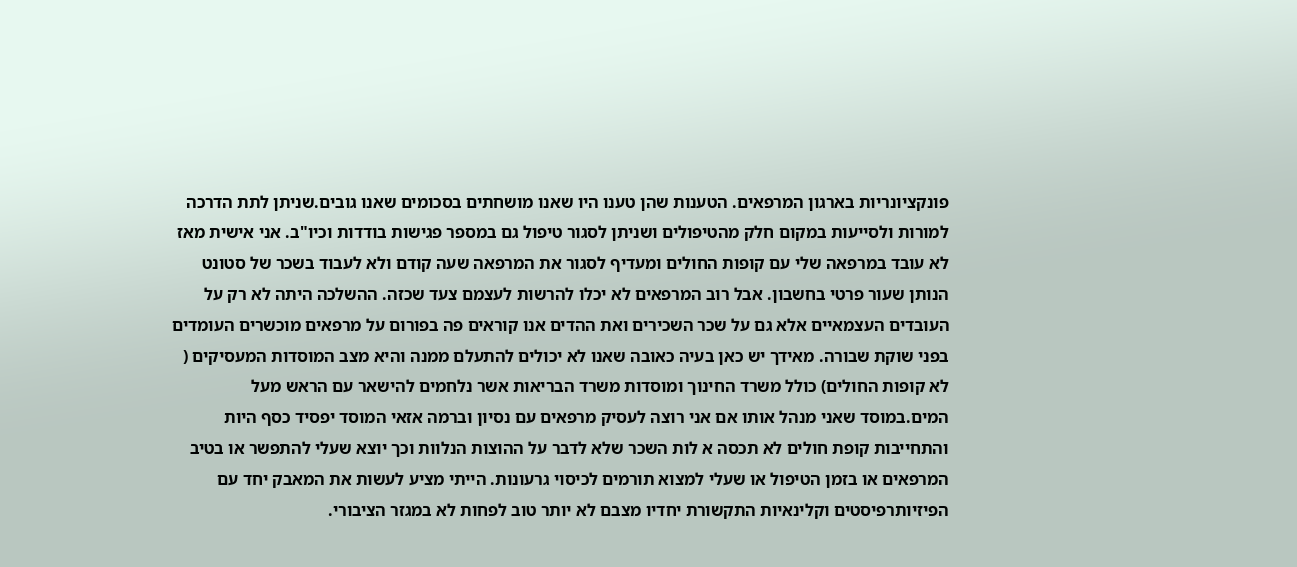פונקציונריות בארגון המרפאים. הטענות שהן טענו היו שאנו מושחתים בסכומים שאנו גובים.שניתן לתת הדרכה למורות ולסייעות במקום חלק מהטיפולים ושניתן לסגור טיפול גם במספר פגישות בודדות וכיו"ב. אני אישית מאז לא עובד במרפאה שלי עם קופות החולים ומעדיף לסגור את המרפאה שעה קודם ולא לעבוד בשכר של סטונט הנותן שעור פרטי בחשבון. אבל רוב המרפאים לא יכלו להרשות לעצמם צעד שכזה. ההשלכה היתה לא רק על העובדים העצמאיים אלא גם על שכר השכירים ואת ההדים אנו קוראים פה בפורום על מרפאים מוכשרים העומדים בפני שוקת שבורה. מאידך יש כאן בעיה כאובה שאנו לא יכולים להתעלם ממנה והיא מצב המוסדות המעסיקים ( לא קופות החולים) כולל משרד החינוך ומוסדות משרד הבריאות אשר נלחמים להישאר עם הראש מעל המים.במוסד שאני מנהל אותו אם אני רוצה לעסיק מרפאים עם נסיון וברמה אזאי המוסד יפסיד כסף היות והתחייבות קופת חולים לא תכסה א לות השכר שלא לדבר על ההוצות הנלוות וכך יוצא שעלי להתפשר או בטיב המרפאים או בזמן הטיפול או שעלי למצוא תורמים לכיסוי גרעונות. הייתי מציע לעשות את המאבק יחד עם הפיזיותרפיסטים וקלינאיות התקשורת יחדיו מצבם לא יותר טוב לפחות לא במגזר הציבורי.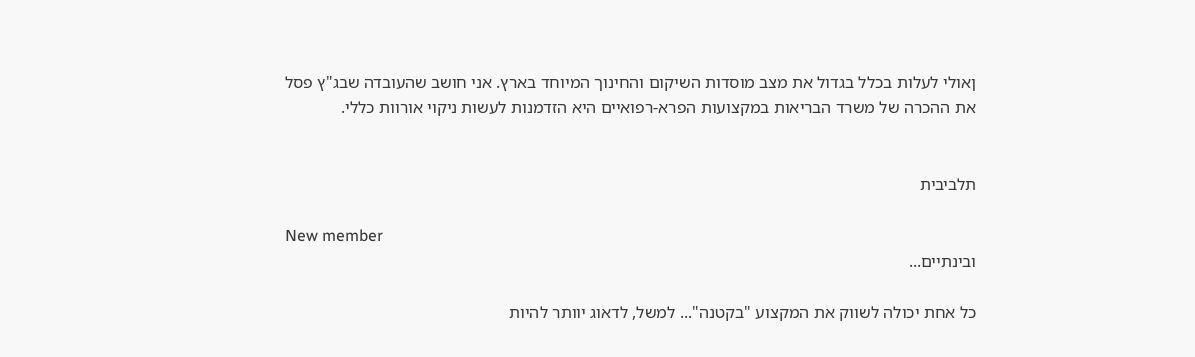ןאולי לעלות בכלל בגדול את מצב מוסדות השיקום והחינוך המיוחד בארץ. אני חושב שהעובדה שבג"ץ פסל את ההכרה של משרד הבריאות במקצועות הפרא-רפואיים היא הזדמנות לעשות ניקוי אורוות כללי.


תלביבית

New member
ובינתיים...

כל אחת יכולה לשווק את המקצוע "בקטנה"... למשל, לדאוג יוותר להיות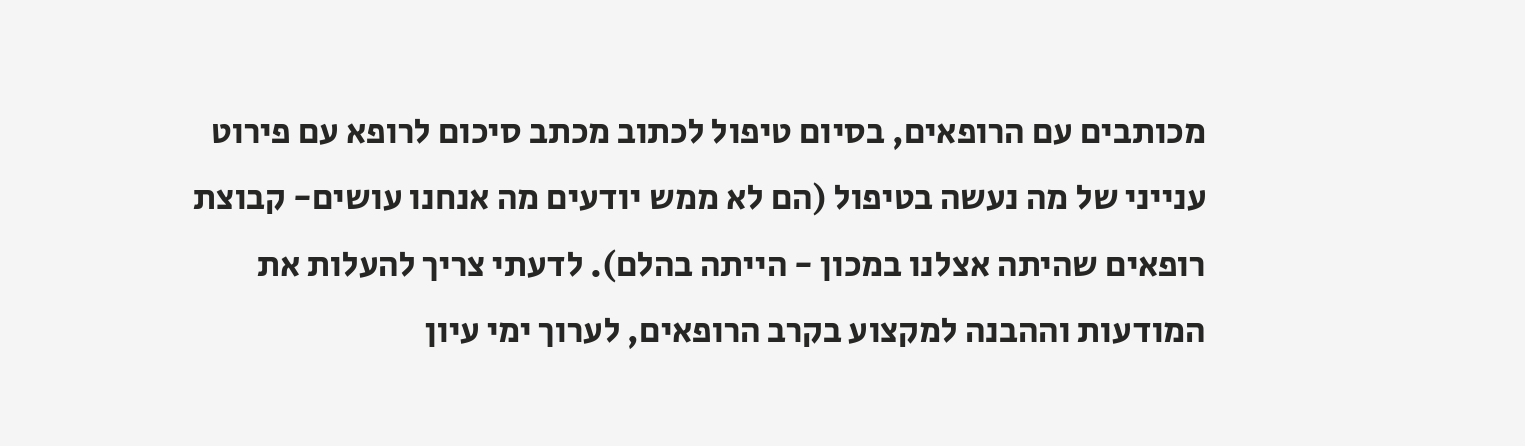מכותבים עם הרופאים, בסיום טיפול לכתוב מכתב סיכום לרופא עם פירוט ענייני של מה נעשה בטיפול (הם לא ממש יודעים מה אנחנו עושים- קבוצת רופאים שהיתה אצלנו במכון - הייתה בהלם). לדעתי צריך להעלות את המודעות וההבנה למקצוע בקרב הרופאים, לערוך ימי עיון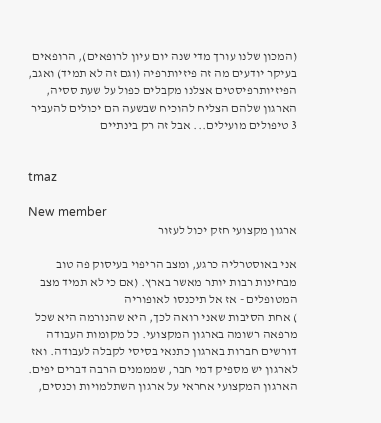(המכון שלנו עורך מדי שנה יום עיון לרופאים), הרופאים בעיקר יודעים מה זה פיזיותרפיה (וגם זה לא תמיד) ואגב, הפיזיותרפיסטים אצלנו מקבלים כפול על שעת ססיה, הארגון שלהם הצליח להוכיח שבשעה הם יכולים להעביר 3 טיפולים מועילים... אבל זה רק בינתיים


tmaz

New member
ארגון מקצועי חזק יכול לעזור

אני באוסטרליה כרגע, ומצב הריפוי בעיסוק פה טוב מבחינות רבות יותר מאשר בארץ. (אם כי לא תמיד מצב המטופלים - אז אל תיכנסו לאופוריה
) אחת הסיבות שאני רואה לכך, היא שהנורמה היא שכל מרפאה רשומה בארגון המקצועי. כל מקומות העבודה דורשים חברות בארגון כתנאי בסיסי לקבלה לעבודה. ואז לארגון יש מספיק דמי חבר, שמממנים הרבה דברים יפים. הארגון המקצועי אחראי על ארגון השתלמויות וכנסים,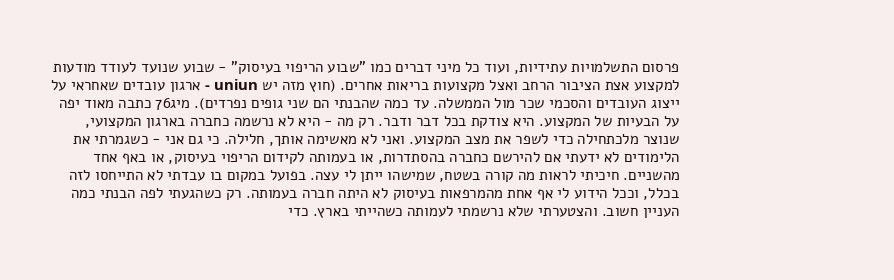פרסום התשלמויות עתידיות, ועוד כל מיני דברים כמו "שבוע הריפוי בעיסוק" - שבוע שנועד לעודד מודעות למקצוע אצת הציבור הרחב ואצל מקצועות בריאות אחרים. (חוץ מזה יש uniun - ארגון עובדים שאחראי על ייצוג העובדים והסכמי שכר מול הממשלה. עד כמה שהבנתי הם שני גופים נפרדים). מיג76 כתבה מאוד יפה על הבעיות של המקצוע. היא צודקת בכל דבר ודבר. רק מה - היא לא נרשמה כחברה בארגון המקצועי, שנוצר מלכתחילה כדי לשפר את מצב המקצוע. ואני לא מאשימה אותך, חלילה. כי גם אני - כשגמרתי את הלימודים לא ידעתי אם להירשם כחברה בהסתדרות, או בעמותה לקידום הריפוי בעיסוק, או באף אחד מהשניים. חיכיתי לראות מה קורה בשטח, שמישהו ייתן לי עצה. בפועל במקום בו עבדתי לא התייחסו לזה בכלל, וככל הידוע לי אף אחת מהמרפאות בעיסוק לא היתה חברה בעמותה. רק כשהגעתי לפה הבנתי כמה העניין חשוב. והצטערתי שלא נרשמתי לעמותה כשהייתי בארץ. כדי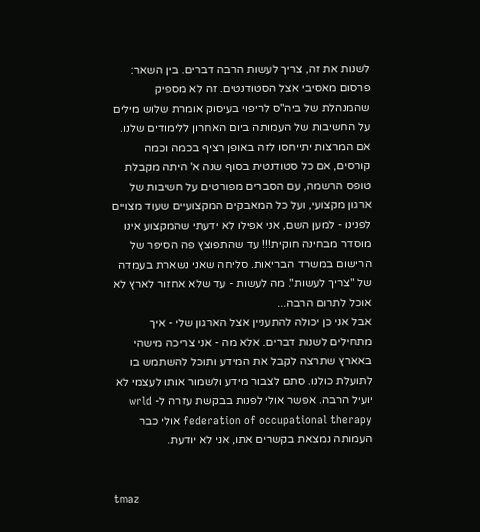לשנות את זה, צריך לעשות הרבה דברים. בין השאר: פרסום מאסיבי אצל הסטודנטים. זה לא מספיק שהמנהלת של ביה"ס לריפוי בעיסוק אומרת שלוש מילים על החשיבות של העמותה ביום האחרון ללימודים שלנו. אם המרצות יתייחסו לזה באופן רציף בכמה וכמה קורסים, אם כל סטודנטית בסוף שנה א' היתה מקבלת טופס הרשמה, עם הסברים מפורטים על חשיבות של ארגון מקצועי, ועל כל המאבקים המקצועיים שעוד מצויים לפנינו - למען השם, אני אפילו לא ידעתי שהמקצוע אינו מוסדר מבחינה חוקית!!! עד שהתפוצץ פה הסיפר של הרישום במשרד הבריאות. סליחה שאני נשארת בעמדה של "צריך לעשות". מה לעשות - עד שלא אחזור לארץ לא אוכל לתרום הרבה...
אבל אני כן יכולה להתעניין אצל הארגון שלי - איך מתחילים לשנות דברים. אלא מה - אני צריכה מישהי באארץ שתרצה לקבל את המידע ותוכל להשתמש בו לתועלת כולנו. סתם לצבור מידע ולשמור אותו לעצמי לא יועיל הרבה. אפשר אולי לפנות בבקשת עזרה ל- wrld federation of occupational therapy אולי כבר העמותה נמצאת בקשרים אתו, אני לא יודעת.


tmaz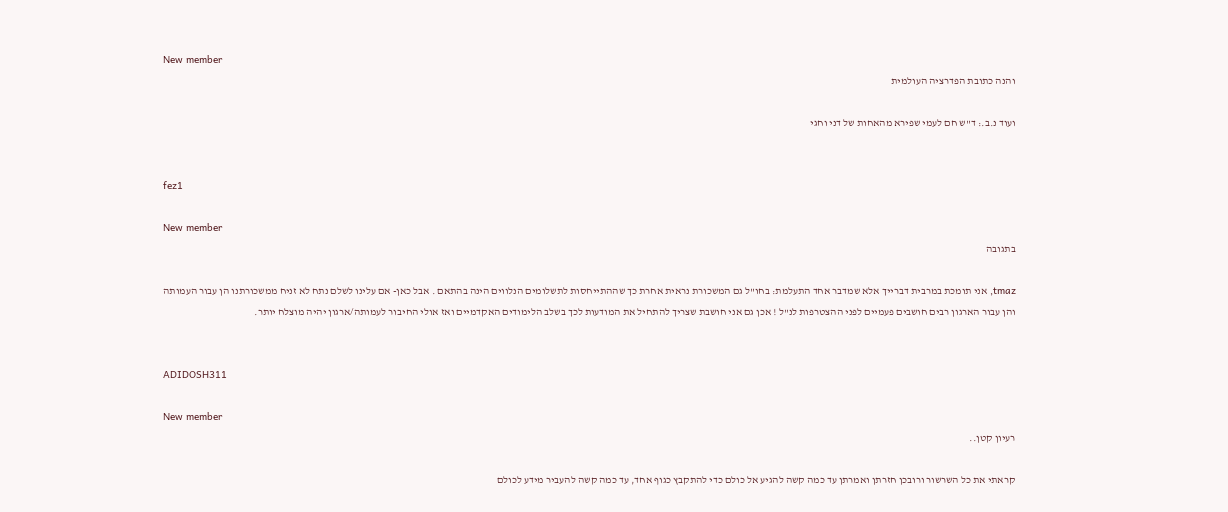New member
והנה כתובת הפדרציה העולמית

ועוד נ.ב.: ד"ש חם לעמי שפירא מהאחות של דני וחגי


fez1

New member
בתגובה

tmaz, אני תומכת במרבית דברייך אלא שמדבר אחד התעלמת: בחו"ל גם המשכורת נראית אחרת כך שההתייחסות לתשלומים הנלווים הינה בהתאם . אבל כאן- אם עלינו לשלם נתח לא זניח ממשכורתנו הן עבור העמותה והן עבור הארגון רבים חושבים פעמיים לפני ההצטרפות לנ"ל ! אכן גם אני חושבת שצריך להתחיל את המודעות לכך בשלב הלימודים האקדמיים ואז אולי החיבור לעמותה/ארגון יהיה מוצלח יותר.


ADIDOSH311

New member
רעיון קטן..

קראתי את כל השרשור ורובכן חזרתן ואמרתן עד כמה קשה להגיע אל כולם כדי להתקבץ כגוף אחד, עד כמה קשה להעביר מידע לכולם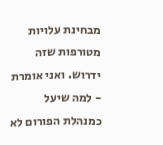מבחינת עלויות מטורפות שזה ידרוש. ואני אומרת - למה שיעל כמנהלת הפורום לא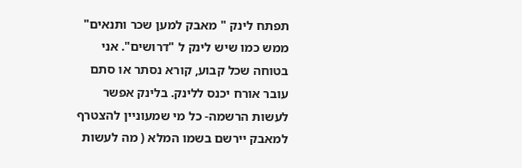תפתח לינק " מאבק למען שכר ותנאים" ממש כמו שיש לינק ל "דרושים". אני בטוחה שכל קבוע, קורא נסתר או סתם עובר אורח יכנס ללינק. בלינק אפשר לעשות הרשמה- כל מי שמעוניין להצטרף למאבק יירשם בשמו המלא ( מה לעשות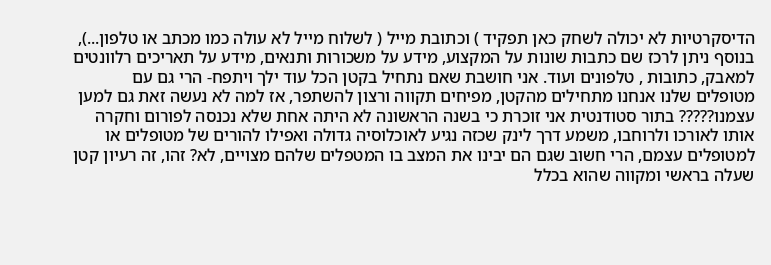הדיסקרטיות לא יכולה לשחק כאן תפקיד ) וכתובת מייל ( לשלוח מייל לא עולה כמו מכתב או טלפון...), בנוסף ניתן לרכז שם כתבות שונות על המקצוע, מידע על משכורות ותנאים, מידע על תאריכים רלוונטים למאבק, כתובות , טלפונים ועוד. אני חושבת שאם נתחיל בקטן הכל עוד ילך ויתפח- הרי גם עם מטופלים שלנו אנחנו מתחילים מהקטן, מפיחים תקווה ורצון להשתפר, אז למה לא נעשה זאת גם למען עצמנו????? בתור סטודנטית אני זוכרת כי בשנה הראשונה לא היתה אחת שלא נכנסה לפורום וחקרה אותו לאורכו ולרוחבו, משמע דרך לינק שכזה נגיע לאוכלוסיה גדולה ואפילו להורים של מטופלים או למטופלים עצמם, הרי חשוב שגם הם יבינו את המצב בו המטפלים שלהם מצויים, לא? זהו, זה רעיון קטן שעלה בראשי ומקווה שהוא בכלל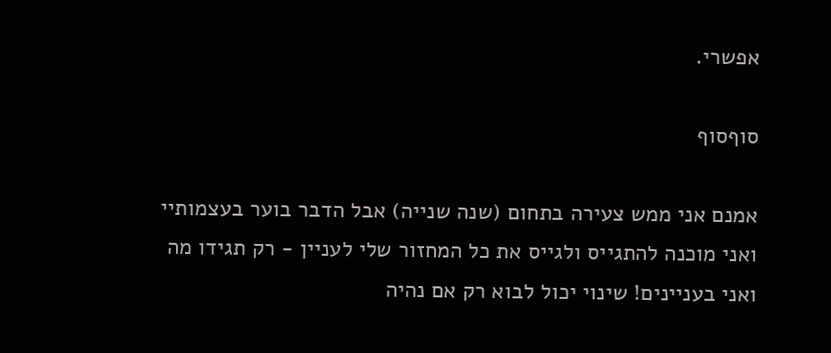אפשרי.

סוףסוף

אמנם אני ממש צעירה בתחום (שנה שנייה) אבל הדבר בוער בעצמותיי ואני מוכנה להתגייס ולגייס את כל המחזור שלי לעניין - רק תגידו מה ואני בעניינים! שינוי יכול לבוא רק אם נהיה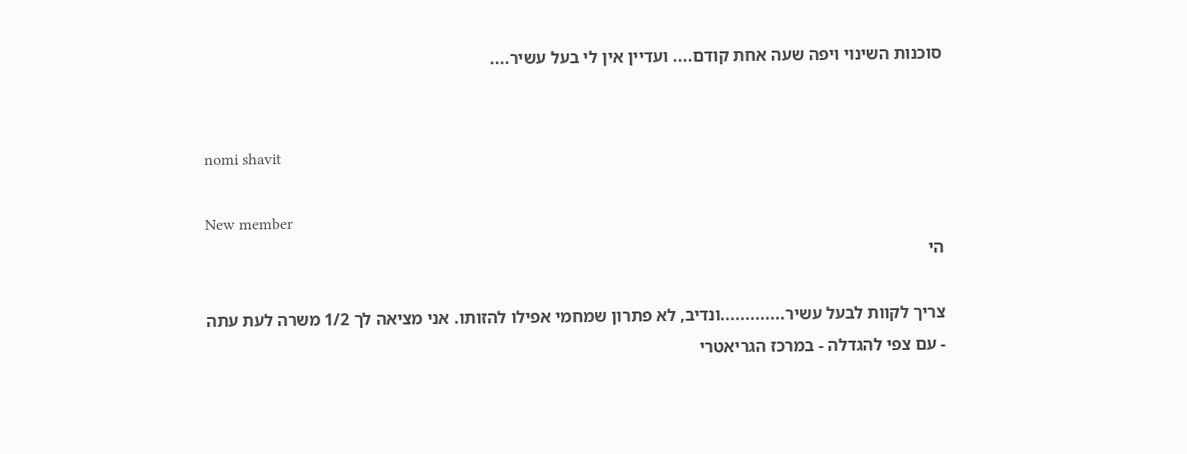סוכנות השינוי ויפה שעה אחת קודם.... ועדיין אין לי בעל עשיר....


nomi shavit

New member
הי

צריך לקוות לבעל עשיר.............ונדיב, לא פתרון שמחמי אפילו להזותו. אני מציאה לך 1/2 משרה לעת עתה - עם צפי להגדלה - במרכז הגריאטרי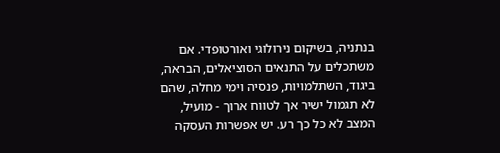בנתניה, בשיקום נירולוגי ואורטופדי. אם משתכלים על התנאים הסוציאלים, הבראה, ביגוד, השתלמויות, פנסיה וימי מחלה, שהם לא תגמול ישיר אך לטווח ארוך - מועיל, המצב לא כל כך רע. יש אפשרות העסקה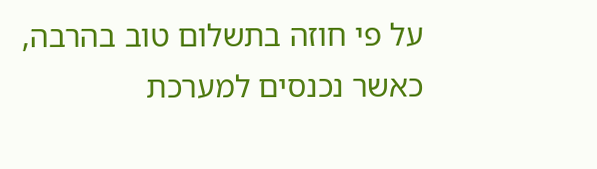על פי חוזה בתשלום טוב בהרבה, כאשר נכנסים למערכת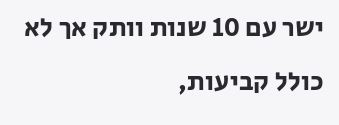ישר עם 10 שנות וותק אך לא כולל קביעות,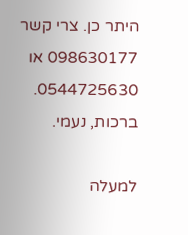היתר כן. צרי קשר 098630177 או 0544725630. ברכות, נעמי.

למעלה